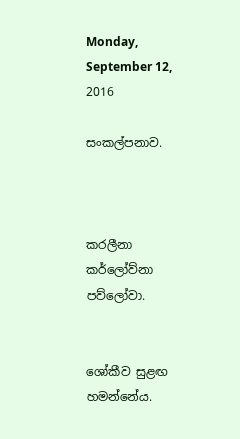Monday, September 12, 2016

සංකල්පනාව.



කරලීනා කර්ලෝව්නා පව්ලෝවා.


ශෝකීව සුළඟ හමන්නේය.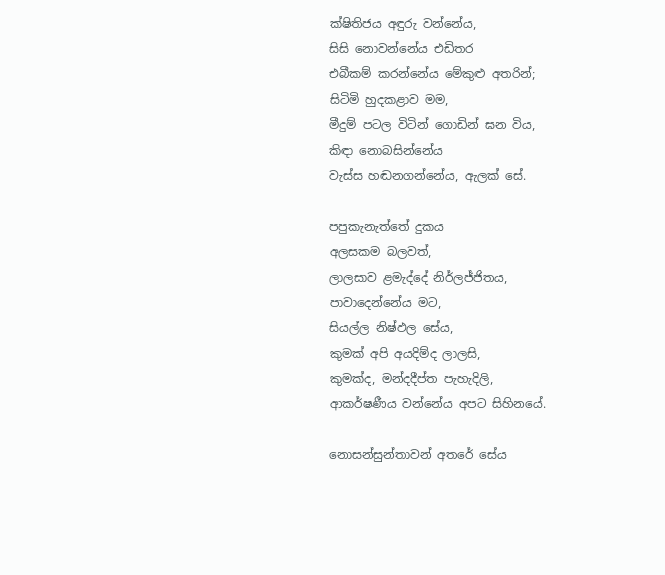ක්ෂිතිජය අඳුරු වන්නේය,
සිසි නොවන්නේය එඩිතර
එබීකම් කරන්නේය මේකුළු අතරින්;
සිටිමි හුදකළාව මම,
මීදුම් පටල විටින් ගොඩින් ඝන විය,
කිඳා නොබසින්නේය
වැස්ස හඬනගන්නේය, ඇලක් සේ.

පපුකැනැත්තේ දුකය
අලසකම බලවත්,
ලාලසාව ළමැද්දේ නිර්ලජ්ජිතය,
පාවාදෙන්නේය මට,
සියල්ල නිෂ්ඵල සේය,
කුමක් අපි අයදිම්ද ලාලසි,
කුමක්ද, මන්දදීප්ත පැහැදිලි,
ආකර්ෂණීය වන්නේය අපට සිහිනයේ.

නොසන්සුන්තාවන් අතරේ සේය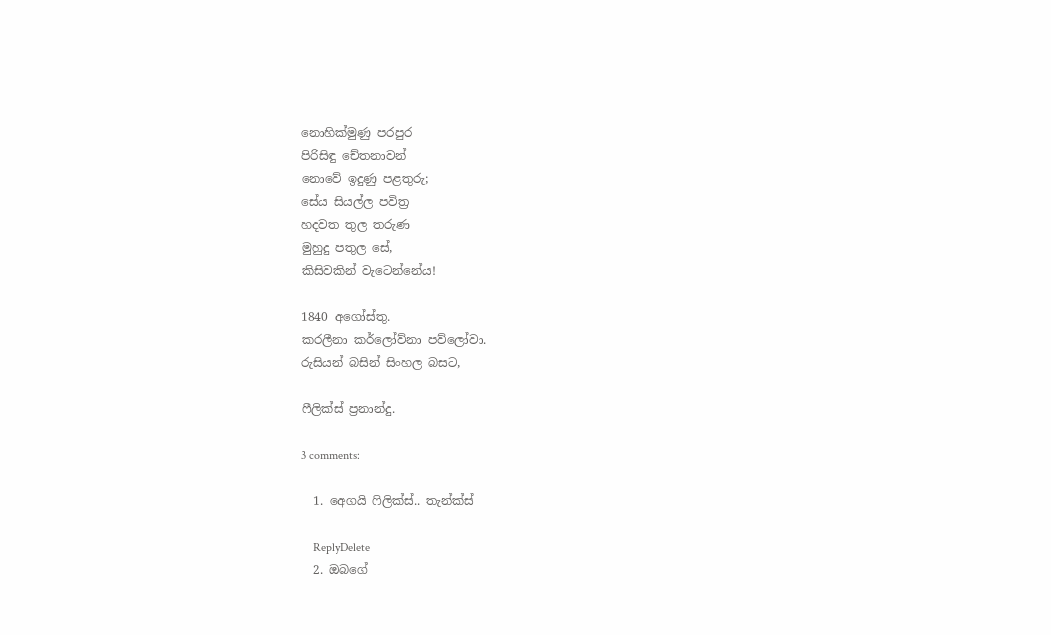නොහික්මුණු පරපුර
පිරිසිඳු චේතනාවන්
නොවේ ඉදුණු පළතුරු;
සේය සියල්ල පවිත්‍ර
හදවත තුල තරුණ
මුහුදු පතුල සේ,
කිසිවකින් වැටෙන්නේය!

1840 අගෝස්තු.
කරලීනා කර්ලෝව්නා පව්ලෝවා.
රුසියන් බසින් සිංහල බසට,

ෆීලික්ස් ප්‍රනාන්දු.

3 comments:

  1. අෙගයි ෆිලික්ස්.. තැන්ක්ස්

    ReplyDelete
  2. ඔබගේ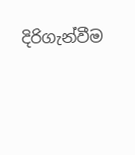දිරිගැන්වීම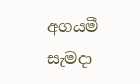අගයමී සැමදා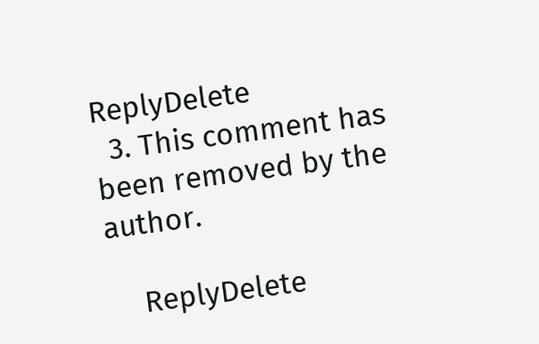ReplyDelete
  3. This comment has been removed by the author.

    ReplyDelete